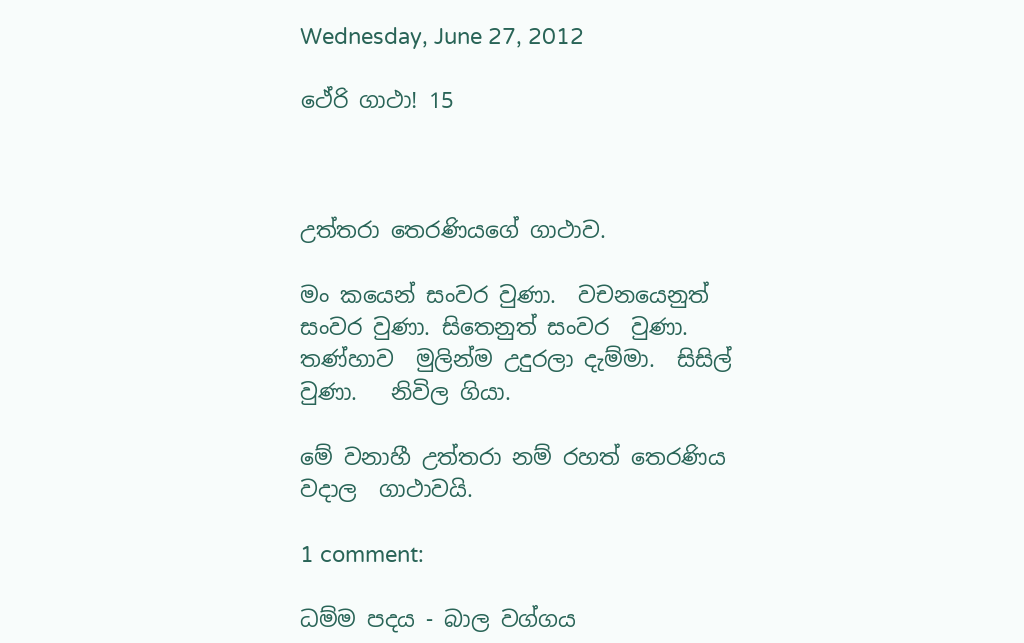Wednesday, June 27, 2012

ථේරි ගාථා! 15



උත්තරා තෙරණියගේ ගාථාව.

මං කයෙන් සංවර වුණා.  වචනයෙනුත් සංවර වුණා. සිතෙනුත් සංවර  වුණා.   තණ්හාව  මුලින්ම උදුරලා දැම්මා.  සිසිල් වුණා.   නිවිල ගියා.

මේ වනාහී උත්තරා නම් රහත් තෙරණිය වදාල  ගාථාවයි.

1 comment:

ධම්ම පදය - බාල වග්ගය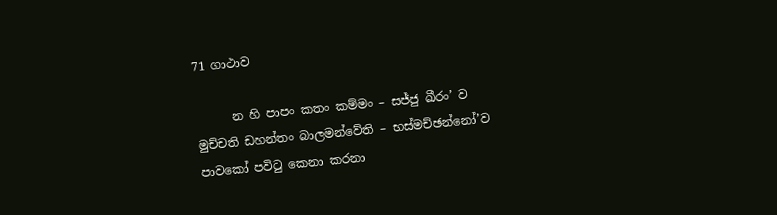71 ගාථාව

      න හි පාපං කතං කම්මං – සජ්ජු ඛීරං’ ව මුච්චති ඩහන්තං බාලමන්වේති – භස්මච්ඡන්නෝ’ව පාවකෝ පවිටු කෙනා කරනා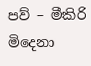පව් – මීකිරි මිදෙනා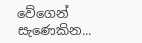වේගෙන් සැණෙකින...